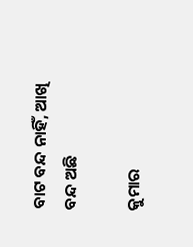ବାଟ ବନ୍ଦ ନାହିଁ, ଆଖି ବନ୍ଦ ଅଛି

କୁମାର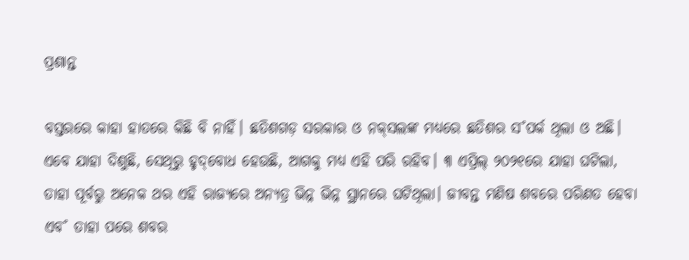ପ୍ରଶାନ୍ତ

ବସ୍ତରରେ କାହା ହାତରେ କିଛି ବି ନାହିଁ। ଛତିଶଗଡ଼ ସରକାର ଓ ନକ୍‌ସଲଙ୍କ ମଧ୍ୟରେ ଛତିଶର ସ˚ପର୍କ ଥିଲା ଓ ଅଛି। ଏବେ ଯାହା ଦିଶୁଛି, ସେଥିରୁ ହୃଦ୍‌ବୋଧ ହେଉଛି, ଆଗକୁ ମଧ୍ୟ ଏହି ପରି ରହିବ। ୩ ଏପ୍ରିଲ୍‌ ୨୦୨୧ରେ ଯାହା ଘଟିଲା, ତାହା ପୂର୍ବରୁ ଅନେକ ଥର ଏହି ରାଜ୍ୟରେ ଅନ୍ୟତ୍ର ଭିନ୍ନ ଭିନ୍ନ ସ୍ଥାନରେ ଘଟିଥିଲା। ଜୀବନ୍ତ ମଣିଷ ଶବରେ ପରିଣତ ହେବା ଏବ˚ ତାହା ପରେ ଶବର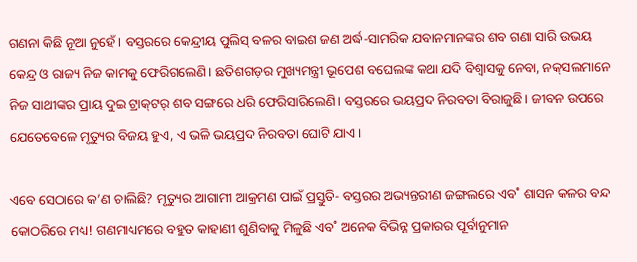ଗଣନା କିଛି ନୂଆ ନୁହେଁ। ବସ୍ତରରେ କେନ୍ଦ୍ରୀୟ ପୁଲିସ୍‌ ବଳର ବାଇଶ ଜଣ ଅର୍ଦ୍ଧ-ସାମରିକ ଯବାନମାନଙ୍କର ଶବ ଗଣା ସାରି ଉଭୟ କେନ୍ଦ୍ର ଓ ରାଜ୍ୟ ନିଜ କାମକୁ ଫେରିଗଲେଣି। ଛତିଶଗଡ଼ର ମୁଖ୍ୟମନ୍ତ୍ରୀ ଭୂପେଶ ବଘେଲଙ୍କ କଥା ଯଦି ବିଶ୍ବାସକୁ ନେବା, ନକ୍‌ସଲମାନେ ନିଜ ସାଥୀଙ୍କର ପ୍ରାୟ ଦୁଇ ଟ୍ରାକ୍‌ଟର‌୍‌ ଶବ ସଙ୍ଗରେ ଧରି ଫେରିସାରିଲେଣି। ବସ୍ତରରେ ଭୟପ୍ରଦ ନିରବତା ବିରାଜୁଛି। ଜୀବନ ଉପରେ ଯେତେବେଳେ ମୃତ୍ୟୁର ବିଜୟ ହୁଏ, ଏ ଭଳି ଭୟପ୍ରଦ ନିରବତା ଘୋଟି ଯାଏ।

ଏବେ ସେଠାରେ କ’ଣ ଚାଲିଛି? ମୃତ୍ୟୁର ଆଗାମୀ ଆକ୍ରମଣ ପାଇଁ ପ୍ରସ୍ତୁତି- ବସ୍ତରର ଅଭ୍ୟନ୍ତରୀଣ ଜଙ୍ଗଲରେ ଏବ˚ ଶାସନ କଳର ବନ୍ଦ କୋଠରିରେ ମଧ୍ୟ! ଗଣମାଧ୍ୟମରେ ବହୁତ କାହାଣୀ ଶୁଣିବାକୁ ମିଳୁଛି ଏବ˚ ଅନେକ ବିଭିନ୍ନ ପ୍ରକାରର ପୂର୍ବାନୁମାନ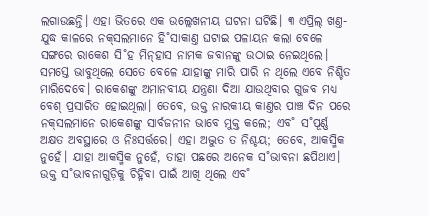ଲଗାଉଛନ୍ତି। ଏହା ଭିତରେ ଏକ ଉଲ୍ଲେଖନୀୟ ଘଟନା ଘଟିଛି। ୩ ଏପ୍ରିଲ୍‌ ଖଣ୍ତ-ଯୁଦ୍ଧ କାଳରେ ନକ୍‌ସଲମାନେ ହି˚ସାକାଣ୍ତ ଘଟାଇ ପଳାୟନ କଲା ବେଳେ ସଙ୍ଗରେ ରାକେଶ ସି˚ହ ମିନ୍‌ହାସ ନାମକ ଜବାନଙ୍କୁ ଉଠାଇ ନେଇଥିଲେ। ସମସ୍ତେ ଭାବୁଥିଲେ ସେତେ ବେଳେ ଯାହାଙ୍କୁ ମାରି ପାରି ନ ଥିଲେ ଏବେ ନିଶ୍ଚିତ ମାରିଦେବେ। ରାକେଶଙ୍କୁ ଅମାନବୀୟ ଯନ୍ତ୍ରଣା ଦିଆ ଯାଉଥିବାର ଗୁଜବ ମଧ୍ୟ ବେଶ୍‌ ପ୍ରସାରିତ ହୋଇଥିଲା। ତେବେ, ଉକ୍ତ ନାରକୀୟ କାଣ୍ତର ପାଞ୍ଚ ଦିନ ପରେ ନକ୍‌ସଲମାନେ ରାକେଶଙ୍କୁ ସାର୍ବଜନୀନ ଭାବେ ମୁକ୍ତ କଲେ; ଏବ˚ ସ˚ପୂର୍ଣ୍ଣ ଅକ୍ଷତ ଅବସ୍ଥାରେ ଓ ନିଃସର୍ତ୍ତରେ। ଏହା ଅଦ୍ଭୁତ ତ ନିଶ୍ଚୟ; ତେବେ, ଆକସ୍ମିକ ନୁହେଁ। ଯାହା ଆକସ୍ମିକ ନୁହେଁ, ତାହା ପଛରେ ଅନେକ ସ˚ଭାବନା ଛପିଥାଏ। ଉକ୍ତ ସ˚ଭାବନାଗୁଡ଼ିକୁ ଚିହ୍ନିବା ପାଇଁ ଆଖି ଥିଲେ ଏବ˚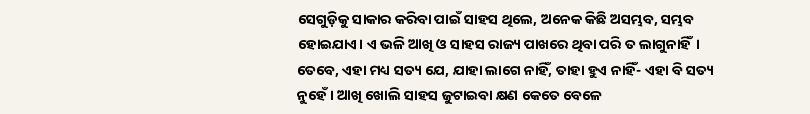ସେଗୁଡ଼ିକୁ ସାକାର କରିବା ପାଇଁ ସାହସ ଥିଲେ, ଅନେକ କିଛି ଅସମ୍ଭବ, ସମ୍ଭବ ହୋଇଯାଏ। ଏ ଭଳି ଆଖି ଓ ସାହସ ରାଜ୍ୟ ପାଖରେ ଥିବା ପରି ତ ଲାଗୁନାହିଁ। ତେବେ, ଏହା ମଧ୍ୟ ସତ୍ୟ ଯେ, ଯାହା ଲାଗେ ନାହିଁ, ତାହା ହୁଏ ନାହିଁ- ଏହା ବି ସତ୍ୟ ନୁହେଁ। ଆଖି ଖୋଲି ସାହସ ଜୁଟାଇବା କ୍ଷଣ କେତେ ବେଳେ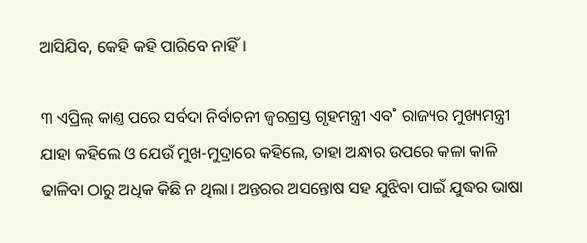ଆସିଯିବ, କେହି କହି ପାରିବେ ନାହିଁ।

୩ ଏପ୍ରିଲ୍‌ କାଣ୍ତ ପରେ ସର୍ବଦା ନିର୍ବାଚନୀ ଜ୍ବରଗ୍ରସ୍ତ ଗୃହମନ୍ତ୍ରୀ ଏବ˚ ରାଜ୍ୟର ମୁଖ୍ୟମନ୍ତ୍ରୀ ଯାହା କହିଲେ ଓ ଯେଉଁ ମୁଖ-ମୁଦ୍ରାରେ କହିଲେ, ତାହା ଅନ୍ଧାର ଉପରେ କଳା କାଳି ଢାଳିବା ଠାରୁ ଅଧିକ କିଛି ନ ଥିଲା। ଅନ୍ତରର ଅସନ୍ତୋଷ ସହ ଯୁଝିବା ପାଇଁ ଯୁଦ୍ଧର ଭାଷା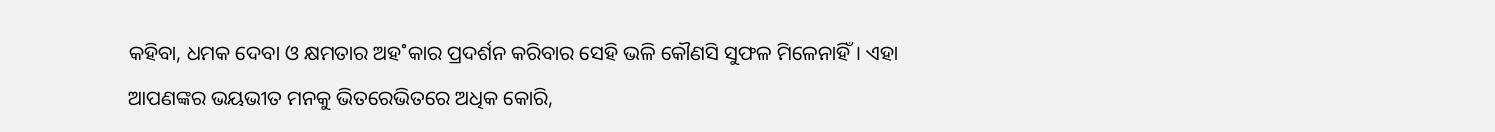କହିବା, ଧମକ ଦେବା ଓ କ୍ଷମତାର ଅହ˚କାର ପ୍ରଦର୍ଶନ କରିବାର ସେହି ଭଳି କୌଣସି ସୁଫଳ ମିଳେନାହିଁ। ଏହା ଆପଣଙ୍କର ଭୟଭୀତ ମନକୁ ଭିତରେଭିତରେ ଅଧିକ କୋରି,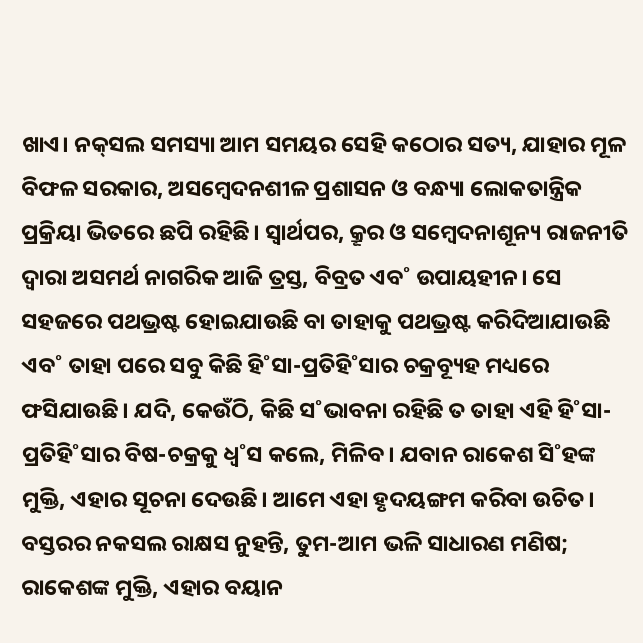ଖାଏ। ନକ୍‌ସଲ ସମସ୍ୟା ଆମ ସମୟର ସେହି କଠୋର ସତ୍ୟ, ଯାହାର ମୂଳ ବିଫଳ ସରକାର, ଅସମ୍ବେଦନଶୀଳ ପ୍ରଶାସନ ଓ ବନ୍ଧ୍ୟା ଲୋକତାନ୍ତ୍ରିକ ପ୍ରକ୍ରିୟା ଭିତରେ ଛପି ରହିଛି। ସ୍ବାର୍ଥପର, କ୍ରୂର ଓ ସମ୍ବେଦନାଶୂନ୍ୟ ରାଜନୀତି ଦ୍ବାରା ଅସମର୍ଥ ନାଗରିକ ଆଜି ତ୍ରସ୍ତ, ବିବ୍ରତ ଏବ˚ ଉପାୟହୀନ। ସେ ସହଜରେ ପଥଭ୍ରଷ୍ଟ ହୋଇଯାଉଛି ବା ତାହାକୁ ପଥଭ୍ରଷ୍ଟ କରିଦିଆଯାଉଛି ଏବ˚ ତାହା ପରେ ସବୁ କିଛି ହି˚ସା-ପ୍ରତିହି˚ସାର ଚକ୍ରବ୍ୟୂହ ମଧ୍ୟରେ ଫସିଯାଉଛି। ଯଦି, କେଉଁଠି, କିଛି ସ˚ଭାବନା ରହିଛି ତ ତାହା ଏହି ହି˚ସା-ପ୍ରତିହି˚ସାର ବିଷ-ଚକ୍ରକୁ ଧ୍ବ˚ସ କଲେ, ମିଳିବ। ଯବାନ ରାକେଶ ସି˚ହଙ୍କ ମୁକ୍ତି, ଏହାର ସୂଚନା ଦେଉଛି। ଆମେ ଏହା ହୃଦୟଙ୍ଗମ କରିବା ଉଚିତ। ବସ୍ତରର ନକସଲ ରାକ୍ଷସ ନୁହନ୍ତି, ତୁମ-ଆମ ଭଳି ସାଧାରଣ ମଣିଷ; ରାକେଶଙ୍କ ମୁକ୍ତି, ଏହାର ବୟାନ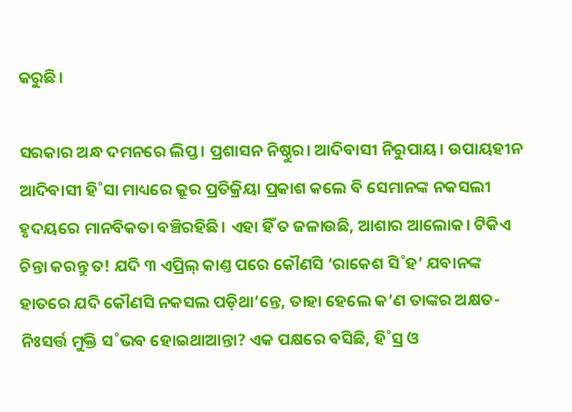କରୁଛି।

ସରକାର ଅନ୍ଧ ଦମନରେ ଲିପ୍ତ। ପ୍ରଶାସନ ନିଷ୍ଠୁର। ଆଦିବାସୀ ନିରୁପାୟ। ଉପାୟହୀନ ଆଦିବାସୀ ହି˚ସା ମାଧ୍ୟରେ କ୍ରୂର ପ୍ରତିକ୍ରିୟା ପ୍ରକାଶ କଲେ ବି ସେମାନଙ୍କ ନକସଲୀ ହୃଦୟରେ ମାନବିକତା ବଞ୍ଚିରହିଛି। ଏହା ହିଁ ତ ଜଳାଉଛି, ଆଶାର ଆଲୋକ। ଟିକିଏ ଚିନ୍ତା କରନ୍ତୁ ତ! ଯଦି ୩ ଏପ୍ରିଲ୍‌ କାଣ୍ତ ପରେ କୌଣସି ‘ରାକେଶ ସି˚ହ’ ଯବାନଙ୍କ ହାତରେ ଯଦି କୌଣସି ନକସଲ ପଡ଼ିଥା’ନ୍ତେ, ତାହା ହେଲେ କ’ଣ ତାଙ୍କର ଅକ୍ଷତ-ନିଃସର୍ତ୍ତ ମୁକ୍ତି ସ˚ଭବ ହୋଇଥାଆନ୍ତା? ଏକ ପକ୍ଷରେ ବସିଛି, ହି˚ସ୍ର ଓ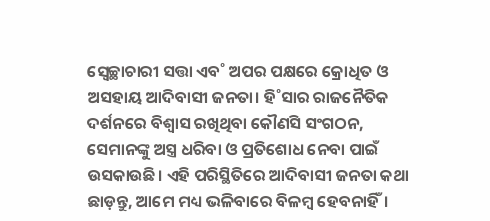ସ୍ବେଚ୍ଛାଚାରୀ ସତ୍ତା ଏବ˚ ଅପର ପକ୍ଷରେ କ୍ରୋଧିତ ଓ ଅସହାୟ ଆଦିବାସୀ ଜନତା। ହି˚ସାର ରାଜନୈତିକ ଦର୍ଶନରେ ବିଶ୍ବାସ ରଖିଥିବା କୌଣସି ସଂଗଠନ, ସେମାନଙ୍କୁ ଅସ୍ତ୍ର ଧରିବା ଓ ପ୍ରତିଶୋଧ ନେବା ପାଇଁ ଉସକାଉଛି। ଏହି ପରିସ୍ଥିତିରେ ଆଦିବାସୀ ଜନତା କଥା ଛାଡ଼ନ୍ତୁ, ଆମେ ମଧ୍ୟ ଭଳିବାରେ ବିଳମ୍ବ ହେବନାହିଁ।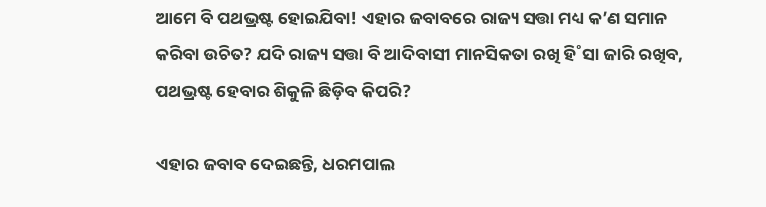ଆମେ ବି ପଥଭ୍ରଷ୍ଟ ହୋଇଯିବା! ଏହାର ଜବାବରେ ରାଜ୍ୟ ସତ୍ତା ମଧ୍ୟ କ’ଣ ସମାନ କରିବା ଉଚିତ? ଯଦି ରାଜ୍ୟ ସତ୍ତା ବି ଆଦିବାସୀ ମାନସିକତା ରଖି ହି˚ସା ଜାରି ରଖିବ, ପଥଭ୍ରଷ୍ଟ ହେବାର ଶିକୁଳି ଛିଡ଼ିବ କିପରି?

ଏହାର ଜବାବ ଦେଇଛନ୍ତି, ଧରମପାଲ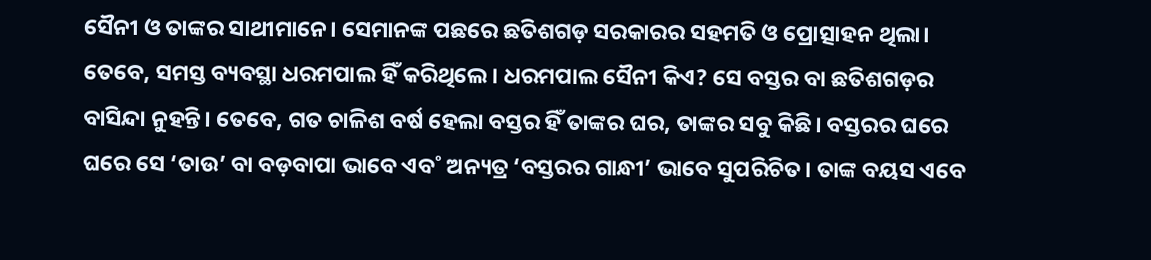ସୈନୀ ଓ ତାଙ୍କର ସାଥୀମାନେ। ସେମାନଙ୍କ ପଛରେ ଛତିଶଗଡ଼ ସରକାରର ସହମତି ଓ ପ୍ରୋତ୍ସାହନ ଥିଲା। ତେବେ, ସମସ୍ତ ବ୍ୟବସ୍ଥା ଧରମପାଲ ହିଁ କରିଥିଲେ। ଧରମପାଲ ସୈନୀ କିଏ? ସେ ବସ୍ତର ବା ଛତିଶଗଡ଼ର ବାସିନ୍ଦା ନୁହନ୍ତି। ତେବେ, ଗତ ଚାଳିଶ ବର୍ଷ ହେଲା ବସ୍ତର ହିଁ ତାଙ୍କର ଘର, ତାଙ୍କର ସବୁ କିଛି। ବସ୍ତରର ଘରେ ଘରେ ସେ ‘ତାଉ’ ବା ବଡ଼ବାପା ଭାବେ ଏବ˚ ଅନ୍ୟତ୍ର ‘ବସ୍ତରର ଗାନ୍ଧୀ’ ଭାବେ ସୁପରିଚିତ। ତାଙ୍କ ବୟସ ଏବେ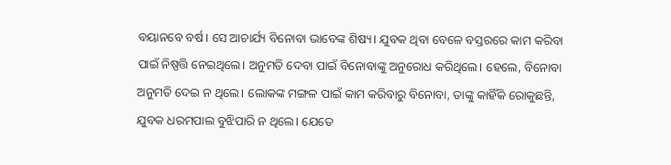ବୟାନବେ ବର୍ଷ। ସେ ଆଚାର୍ଯ୍ୟ ବିନୋବା ଭାବେଙ୍କ ଶିଷ୍ୟ। ଯୁବକ ଥିବା ବେଳେ ବସ୍ତରରେ କାମ କରିବା ପାଇଁ ନିଷ୍ପତ୍ତି ନେଇଥିଲେ। ଅନୁମତି ଦେବା ପାଇଁ ବିନୋବାଙ୍କୁ ଅନୁରୋଧ କରିଥିଲେ। ହେଲେ, ବିନୋବା ଅନୁମତି ଦେଇ ନ ଥିଲେ। ଲୋକଙ୍କ ମଙ୍ଗଳ ପାଇଁ କାମ କରିବାରୁ ବିନୋବା, ତାଙ୍କୁ କାହିଁକି ରୋକୁଛନ୍ତି, ଯୁବକ ଧରମପାଲ ବୁଝିପାରି ନ ଥିଲେ। ଯେତେ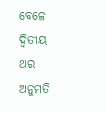ବେଳେ ଦ୍ବିତୀୟ ଥର ଅନୁମତି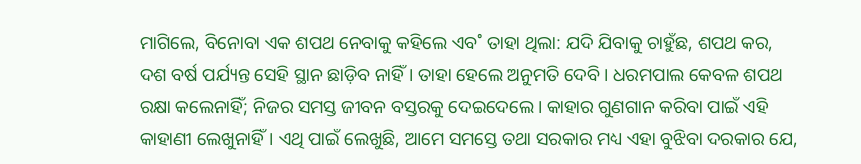ମାଗିଲେ, ବିନୋବା ଏକ ଶପଥ ନେବାକୁ କହିଲେ ଏବ˚ ତାହା ଥିଲା: ଯଦି ଯିବାକୁ ଚାହୁଁଛ, ଶପଥ କର, ଦଶ ବର୍ଷ ପର୍ଯ୍ୟନ୍ତ ସେହି ସ୍ଥାନ ଛାଡ଼ିବ ନାହିଁ। ତାହା ହେଲେ ଅନୁମତି ଦେବି। ଧରମପାଲ କେବଳ ଶପଥ ରକ୍ଷା କଲେନାହିଁ; ନିଜର ସମସ୍ତ ଜୀବନ ବସ୍ତରକୁ ଦେଇଦେଲେ। କାହାର ଗୁଣଗାନ କରିବା ପାଇଁ ଏହି କାହାଣୀ ଲେଖୁନାହିଁ। ଏଥି ପାଇଁ ଲେଖୁଛି, ଆମେ ସମସ୍ତେ ତଥା ସରକାର ମଧ୍ୟ ଏହା ବୁଝିବା ଦରକାର ଯେ,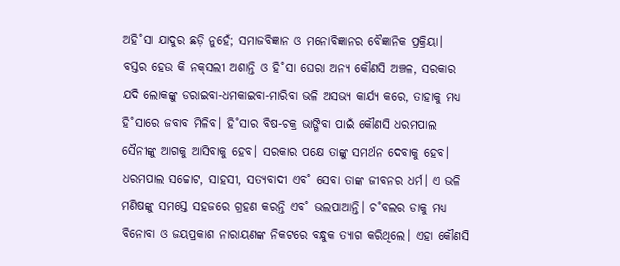ଅହି˚ସା ଯାଦୁର ଛଡ଼ି ନୁହେଁ; ସମାଜବିଜ୍ଞାନ ଓ ମନୋବିଜ୍ଞାନର ବୈଜ୍ଞାନିକ ପ୍ରକ୍ରିୟା। ବସ୍ତର ହେଉ କି ନକ୍‌ସଲୀ ଅଶାନ୍ତି ଓ ହି˚ସା ଘେରା ଅନ୍ୟ କୌଣସି ଅଞ୍ଚଳ, ସରକାର ଯଦି ଲୋକଙ୍କୁ ଡରାଇବା-ଧମକାଇବା-ମାରିବା ଭଳି ଅସଭ୍ୟ କାର୍ଯ୍ୟ କରେ, ତାହାକୁ ମଧ୍ୟ ହି˚ସାରେ ଜବାବ ମିଳିବ। ହି˚ସାର ବିଷ-ଚକ୍ର ଭାଙ୍ଗିବା ପାଇଁ କୌଣସି ଧରମପାଲ ସୈନୀଙ୍କୁ ଆଗକୁ ଆସିବାକୁ ହେବ। ସରକାର ପକ୍ଷେ ତାଙ୍କୁ ସମର୍ଥନ ଦେବାକୁ ହେବ। ଧରମପାଲ ସଚ୍ଚୋଟ, ସାହସୀ, ସତ୍ୟବାଦୀ ଏବ˚ ସେବା ତାଙ୍କ ଜୀବନର ଧର୍ମ। ଏ ଭଳି ମଣିଷଙ୍କୁ ସମସ୍ତେ ସହଜରେ ଗ୍ରହଣ କରନ୍ତି ଏବ˚ ଭଲପାଆନ୍ତି। ଚ˚ବଲର ଡାକୁ ମଧ୍ୟ ବିନୋବା ଓ ଜୟପ୍ରକାଶ ନାରାୟଣଙ୍କ ନିକଟରେ ବନ୍ଧୁକ ତ୍ୟାଗ କରିଥିଲେ। ଏହା କୌଣସି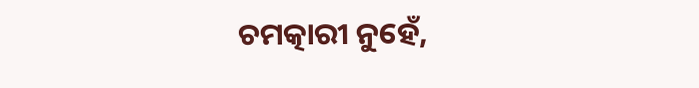ଚମତ୍କାରୀ ନୁହେଁ,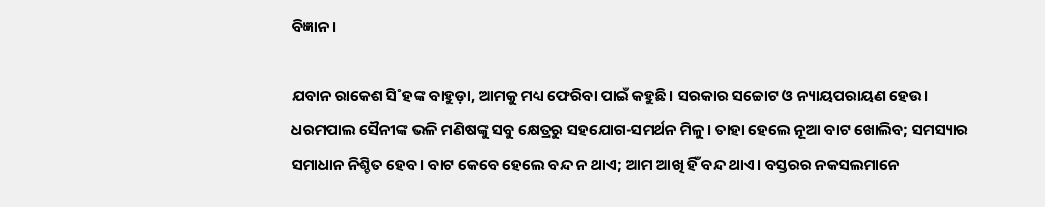ବିଜ୍ଞାନ।

ଯବାନ ରାକେଶ ସି˚ହଙ୍କ ବାହୁଡ଼ା, ଆମକୁ ମଧ୍ୟ ଫେରିବା ପାଇଁ କହୁଛି। ସରକାର ସଚ୍ଚୋଟ ଓ ନ୍ୟାୟପରାୟଣ ହେଉ। ଧରମପାଲ ସୈନୀଙ୍କ ଭଳି ମଣିଷଙ୍କୁ ସବୁ କ୍ଷେତ୍ରରୁ ସହଯୋଗ-ସମର୍ଥନ ମିଳୁ। ତାହା ହେଲେ ନୂଆ ବାଟ ଖୋଲିବ; ସମସ୍ୟାର ସମାଧାନ ନିଶ୍ଚିତ ହେବ। ବାଟ କେବେ ହେଲେ ବନ୍ଦ ନ ଥାଏ; ଆମ ଆଖି ହିଁ ବନ୍ଦ ଥାଏ। ବସ୍ତରର ନକସଲମାନେ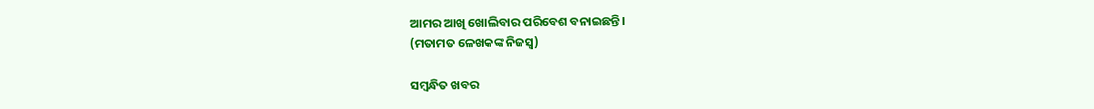ଆମର ଆଖି ଖୋଲିବାର ପରିବେଶ ବନାଇଛନ୍ତି।
(ମତାମତ ଳେଖକଙ୍କ ନିଜସ୍ବ)

ସମ୍ବନ୍ଧିତ ଖବର